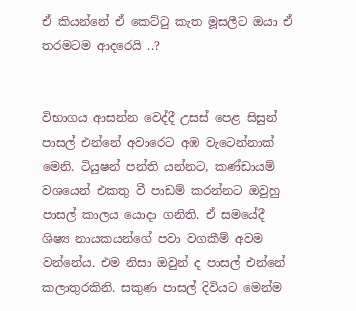ඒ කියන්නේ ඒ කෙට්ටු කැත මූසලීට ඔයා ඒ තරමටම ආදරෙයි ..?


විභාගය ආසන්න වෙද්දී උසස් පෙළ සිසුන් පාසල් එන්නේ අවාරෙට අඹ වැටෙන්නාක් මෙනි. ටියුෂන් පන්ති යන්නට, කණ්ඩායම් වශයෙන් එකතු වී පාඩම් කරන්නට ඔවුහු පාසල් කාලය යොදා ගනිති. ඒ සමයේදී ශිෂ්‍ය නායකයන්ගේ පවා වගකීම් අවම වන්නේය. එම නිසා ඔවුන් ද පාසල් එන්නේ කලාතුරකිනි. සකුණ පාසල් දිවියට මෙන්ම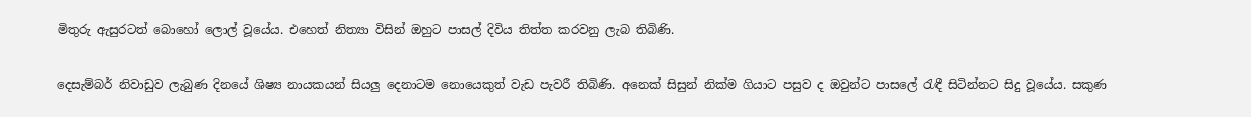මිතුරු ඇසුරටත් බොහෝ ලොල් වූයේය. එහෙත් නිත්‍යා විසින් ඔහුට පාසල් දිවිය තිත්ත කරවනු ලැබ තිබිණි.

දෙසැම්බර් නිවාඩුව ලැබුණ දිනයේ ශිෂ්‍ය නායකයන් සියලු දෙනාටම නොයෙකුත් වැඩ පැවරී තිබිණි. අනෙක් සිසුන් නික්ම ගියාට පසුව ද ඔවුන්ට පාසලේ රැඳී සිටින්නට සිදු වූයේය. සකුණ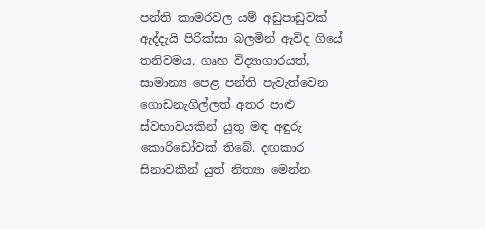පන්ති කාමරවල යම් අඩුපාඩුවක් ඇද්දැයි පිරික්සා බලමින් ඇවිද ගියේ තනිවමය. ගෘහ විද්‍යාගාරයත්, සාමාන්‍ය පෙළ පන්ති පැවැත්වෙන ගොඩනැගිල්ලත් අතර පාළු ස්වභාවයකින් යුතු මඳ අඳුරු කොරිඩෝවක් තිබේ. දඟකාර සිනාවකින් යුත් නිත්‍යා මෙන්න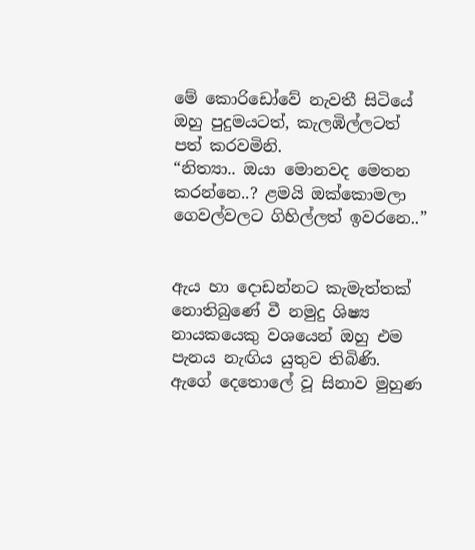මේ කොරිඩෝවේ නැවතී සිටියේ ඔහු පුදුමයටත්, කැලඹිල්ලටත් පත් කරවමිනි.
“නිත්‍යා.. ඔයා මොනවද මෙතන කරන්නෙ..? ළමයි ඔක්කොමලා ගෙවල්වලට ගිහිල්ලත් ඉවරනෙ..”


ඇය හා දොඩන්නට කැමැත්තක් නොතිබුණේ වී නමුදු ශිෂ්‍ය නායකයෙකු වශයෙන් ඔහු එම පැනය නැඟිය යුතුව තිබිණි. ඇගේ දෙතොලේ වූ සිනාව මුහුණ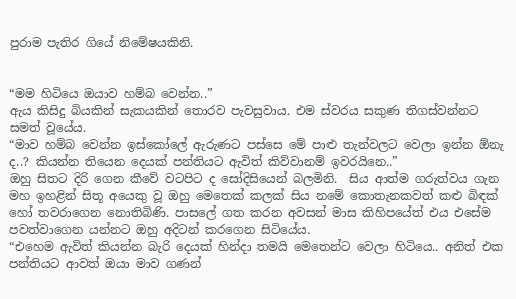පුරාම පැතිර ගියේ නිමේෂයකිනි.


“මම හිටියෙ ඔයාව හම්බ වෙන්න..”
ඇය කිසිදු බියකින් සැකයකින් තොරව පැවසුවාය. එම ස්වරය සකුණ තිගස්වන්නට සමත් වූයේය.
“මාව හම්බ වෙන්න ඉස්කෝලේ ඇරුණට පස්සෙ මේ පාළු තැන්වලට වෙලා ඉන්න ඕනැ ද..? කියන්න තියෙන දෙයක් පන්තියට ඇවිත් කිව්වානම් ඉවරයිනෙ..”
ඔහු සිතට දිරි ගෙන කීවේ වටපිට ද සෝදිසියෙන් බලමිනි.  සිය ආත්ම ගරුත්වය ගැන මහ ඉහළින් සිතූ අයෙකු වූ ඔහු මෙතෙක් කලක් සිය නමේ කොතැනකවත් කළු බිඳක් හෝ තවරාගෙන නොතිබිණි. පාසලේ ගත කරන අවසන් මාස කිහිපයේත් එය එසේම පවත්වාගෙන යන්නට ඔහු අදිටන් කරගෙන සිටියේය.
“එහෙම ඇවිත් කියන්න බැරි දෙයක් හින්දා තමයි මෙතෙන්ට වෙලා හිටියෙ.. අනිත් එක පන්තියට ආවත් ඔයා මාව ගණන්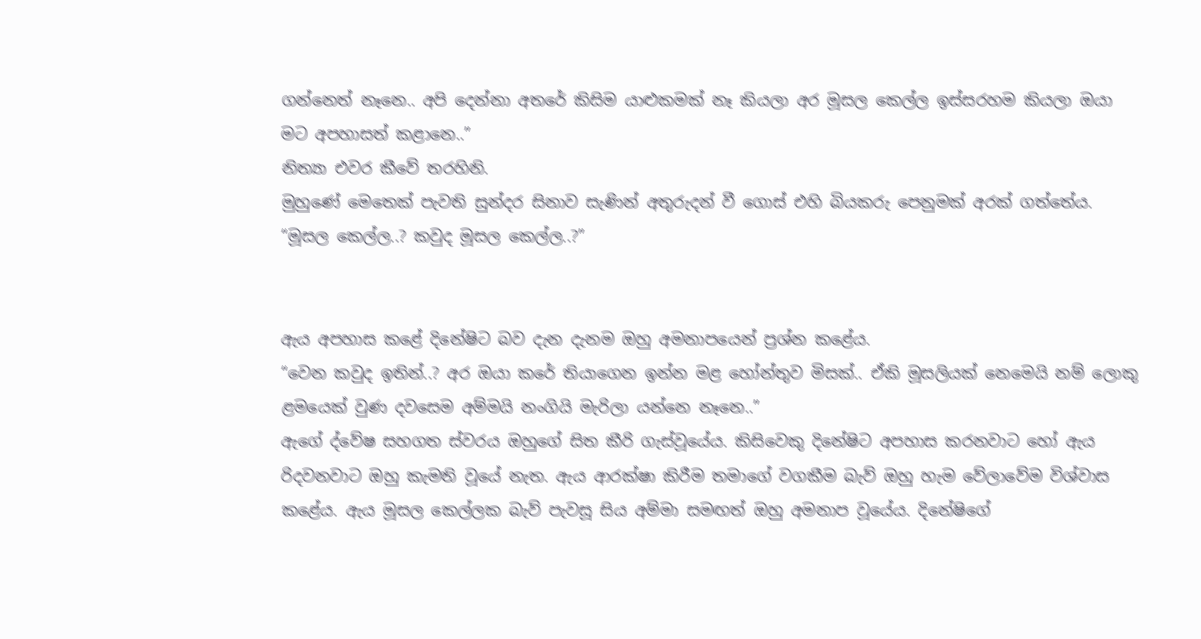ගන්නෙත් නෑනෙ.. අපි දෙන්නා අතරේ කිසිම යාළුකමක් නෑ කියලා අර මූසල කෙල්ල ඉස්සරහම කියලා ඔයා මට අපහාසත් කළානෙ..”
නිත්‍යා එවර කීවේ තරහිනි.
මුහුණේ මෙතෙක් පැවති සුන්දර සිනාව සැණින් අතුරුදන් වී ගොස් එහි බියකරු පෙනුමක් අරක් ගත්තේය.
“මූසල කෙල්ල..? කවුද මූසල කෙල්ල..?”


ඇය අපහාස කළේ දිනේෂිට බව දැන දැනම ඔහු අමනාපයෙන් ප්‍රශ්න කළේය.
“වෙන කවුද ඉතින්..? අර ඔයා කරේ තියාගෙන ඉන්න මළ හෝන්තුව මිසක්.. ඒකි මූසලියක් නෙමෙයි නම් ලොකු ළමයෙක් වුණ දවසෙම අම්මයි නංගියි මැරිලා යන්නෙ නෑනෙ..”
ඇගේ ද්වේෂ සහගත ස්වරය ඔහුගේ සිත කීරි ගැස්වූයේය. කිසිවෙකු දිනේෂිට අපහාස කරනවාට හෝ ඇය රිදවනවාට ඔහු කැමති වූයේ නැත. ඇය ආරක්ෂා කිරීම තමාගේ වගකීම බැව් ඔහු හැම වේලාවේම විශ්වාස කළේය. ඇය මූසල කෙල්ලක බැව් පැවසූ සිය අම්මා සමඟත් ඔහු අමනාප වූයේය. දිනේෂිගේ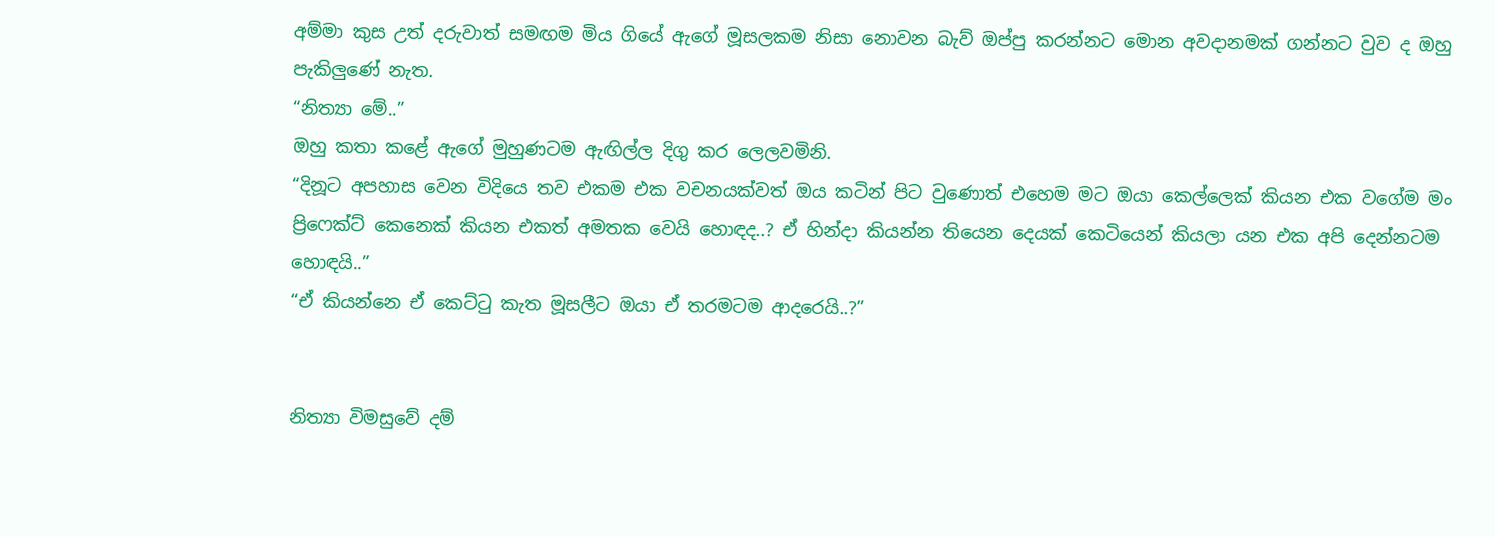අම්මා කුස උත් දරුවාත් සමඟම මිය ගියේ ඇගේ මූසලකම නිසා නොවන බැව් ඔප්පු කරන්නට මොන අවදානමක් ගන්නට වුව ද ඔහු පැකිලුණේ නැත.
“නිත්‍යා මේ..”
ඔහු කතා කළේ ඇගේ මුහුණටම ඇඟිල්ල දිගු කර ලෙලවමිනි.
“දිනූට අපහාස වෙන විදියෙ තව එකම එක වචනයක්වත් ඔය කටින් පිට වුණොත් එහෙම මට ඔයා කෙල්ලෙක් කියන එක වගේම මං ප්‍රිෆෙක්ට් කෙනෙක් කියන එකත් අමතක වෙයි හොඳද..? ඒ හින්දා කියන්න තියෙන දෙයක් කෙටියෙන් කියලා යන එක අපි දෙන්නටම හොඳයි..”
“ඒ කියන්නෙ ඒ කෙට්ටු කැත මූසලීට ඔයා ඒ තරමටම ආදරෙයි..?”


නිත්‍යා විමසුවේ දම්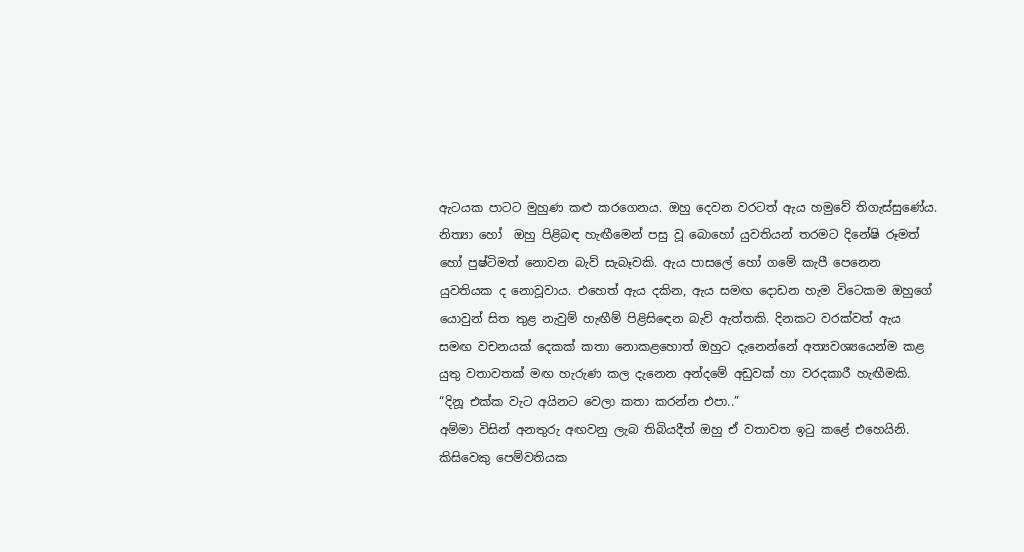ඇටයක පාටට මුහුණ කළු කරගෙනය. ඔහු දෙවන වරටත් ඇය හමුවේ තිගැස්සුණේය. නිත්‍යා හෝ  ඔහු පිළිබඳ හැඟීමෙන් පසු වූ බොහෝ යුවතියන් තරමට දිනේෂි රූමත් හෝ පුෂ්ටිමත් නොවන බැව් සැබෑවකි. ඇය පාසලේ හෝ ගමේ කැපී පෙනෙන යුවතියක ද නොවූවාය. එහෙත් ඇය දකින, ඇය සමඟ දොඩන හැම විටෙකම ඔහුගේ යොවුන් සිත තුළ නැවුම් හැඟීම් පිළිසිඳෙන බැව් ඇත්තකි. දිනකට වරක්වත් ඇය සමඟ වචනයක් දෙකක් කතා නොකළහොත් ඔහුට දැනෙන්නේ අත්‍යවශ්‍යයෙන්ම කළ යුතු වතාවතක් මඟ හැරුණ කල දැනෙන අන්දමේ අඩුවක් හා වරදකාරී හැඟීමකි.
“දිනූ එක්ක වැට අයිනට වෙලා කතා කරන්න එපා..”
අම්මා විසින් අනතුරු අඟවනු ලැබ තිබියදීත් ඔහු ඒ වතාවත ඉටු කළේ එහෙයිනි.
කිසිවෙකු පෙම්වතියක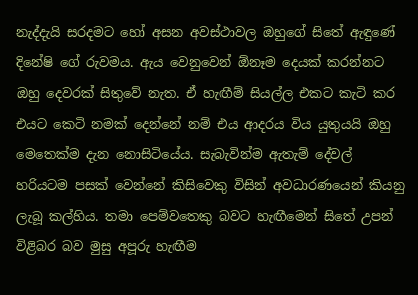නැද්දැයි සරදමට හෝ අසන අවස්ථාවල ඔහුගේ සිතේ ඇඳුණේ දිනේෂි ගේ රුවමය. ඇය වෙනුවෙන් ඕනෑම දෙයක් කරන්නට ඔහු දෙවරක් සිතුවේ නැත. ඒ හැඟීම් සියල්ල එකට කැටි කර එයට කෙටි නමක් දෙන්නේ නම් එය ආදරය විය යුතුයයි ඔහු මෙතෙක්ම දැන නොසිටියේය. සැබැවින්ම ඇතැම් දේවල් හරියටම පසක් වෙන්නේ කිසිවෙකු විසින් අවධාරණයෙන් කියනු ලැබූ කල්හිය. තමා පෙම්වතෙකු බවට හැඟීමෙන් සිතේ උපන් විළිබර බව මුසු අපූරු හැඟීම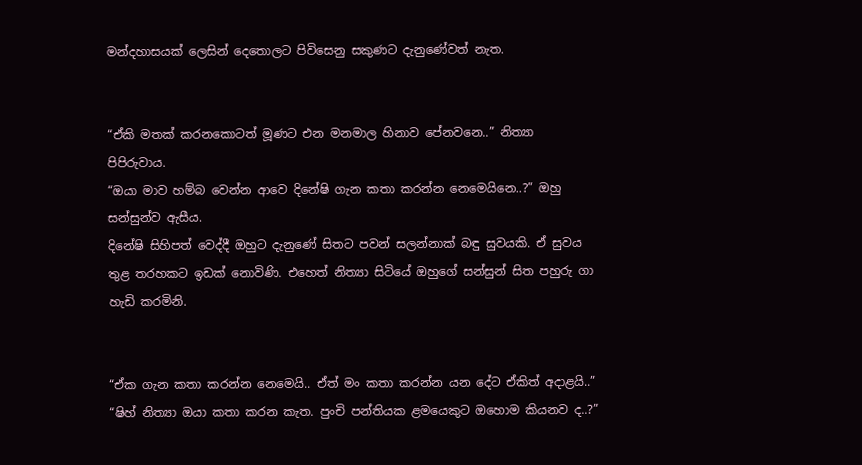මන්දහාසයක් ලෙසින් දෙතොලට පිවිසෙනු සකුණට දැනුණේවත් නැත.


“ඒකි මතක් කරනකොටත් මූණට එන මනමාල හිනාව පේනවනෙ..” නිත්‍යා පිපිරුවාය.
“ඔයා මාව හම්බ වෙන්න ආවෙ දිනේෂි ගැන කතා කරන්න නෙමෙයිනෙ..?” ඔහු සන්සුන්ව ඇසීය.
දිනේෂි සිහිපත් වෙද්දී ඔහුට දැනුණේ සිතට පවන් සලන්නාක් බඳු සුවයකි. ඒ සුවය තුළ තරහකට ඉඩක් නොවිණි. එහෙත් නිත්‍යා සිටියේ ඔහුගේ සන්සුන් සිත පහුරු ගා හැඩි කරමිනි.


“ඒක ගැන කතා කරන්න නෙමෙයි.. ඒත් මං කතා කරන්න යන දේට ඒකිත් අදාළයි..”
“ෂිහ් නිත්‍යා ඔයා කතා කරන කැත. පුංචි පන්තියක ළමයෙකුට ඔහොම කියනව ද..?”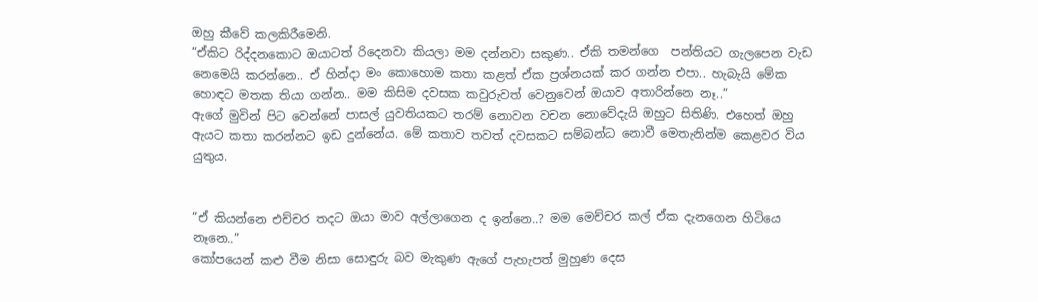ඔහු කීවේ කලකිරීමෙනි.
“ඒකිට රිද්දනකොට ඔයාටත් රිදෙනවා කියලා මම දන්නවා සකුණ.. ඒකි තමන්ගෙ  පන්තියට ගැලපෙන වැඩ නෙමෙයි කරන්නෙ.. ඒ හින්දා මං කොහොම කතා කළත් ඒක ප්‍රශ්නයක් කර ගන්න එපා.. හැබැයි මේක හොඳට මතක තියා ගන්න.. මම කිසිම දවසක කවුරුවත් වෙනුවෙන් ඔයාව අතාරින්නෙ නෑ..”
ඇගේ මුවින් පිට වෙන්නේ පාසල් යුවතියකට තරම් නොවන වචන නොවේදැයි ඔහුට සිතිණි. එහෙත් ඔහු ඇයට කතා කරන්නට ඉඩ දුන්නේය. මේ කතාව තවත් දවසකට සම්බන්ධ නොවී මෙතැනින්ම කෙළවර විය යුතුය.


“ඒ කියන්නෙ එච්චර තදට ඔයා මාව අල්ලාගෙන ද ඉන්නෙ..? මම මෙච්චර කල් ඒක දැනගෙන හිටියෙ නෑනෙ..”
කෝපයෙන් කළු වීම නිසා සොඳුරු බව මැකුණ ඇගේ පැහැපත් මුහුණ දෙස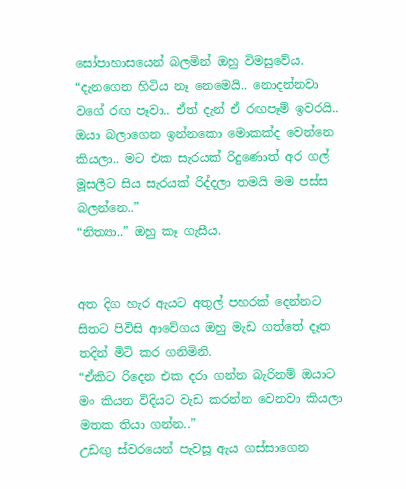සෝපාහාසයෙන් බලමින් ඔහු විමසුවේය.
“දැනගෙන හිටිය නෑ නෙමෙයි.. නොදන්නවා වගේ රඟ පෑවා.. ඒත් දැන් ඒ රඟපෑම් ඉවරයි.. ඔයා බලාගෙන ඉන්නකො මොකක්ද වෙන්නෙ කියලා.. මට එක සැරයක් රිදුණොත් අර ගල් මූසලීට සිය සැරයක් රිද්දලා තමයි මම පස්ස බලන්නෙ..”
“නිත්‍යා..” ඔහු කෑ ගැසීය.


අත දිග හැර ඇයට අතුල් පහරක් දෙන්නට සිතට පිවිසි ආවේගය ඔහු මැඩ ගත්තේ දෑත තදින් මිටි කර ගනිමිනි.
“ඒකිට රිදෙන එක දරා ගන්න බැරිනම් ඔයාට මං කියන විදියට වැඩ කරන්න වෙනවා කියලා මතක තියා ගන්න..”
උඩඟු ස්වරයෙන් පැවසූ ඇය ගස්සාගෙන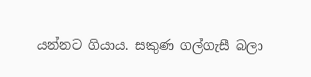යන්නට ගියාය. සකුණ ගල්ගැසී බලා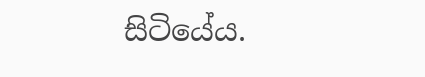සිටියේය.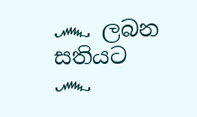෴ ලබන සතියට ෴